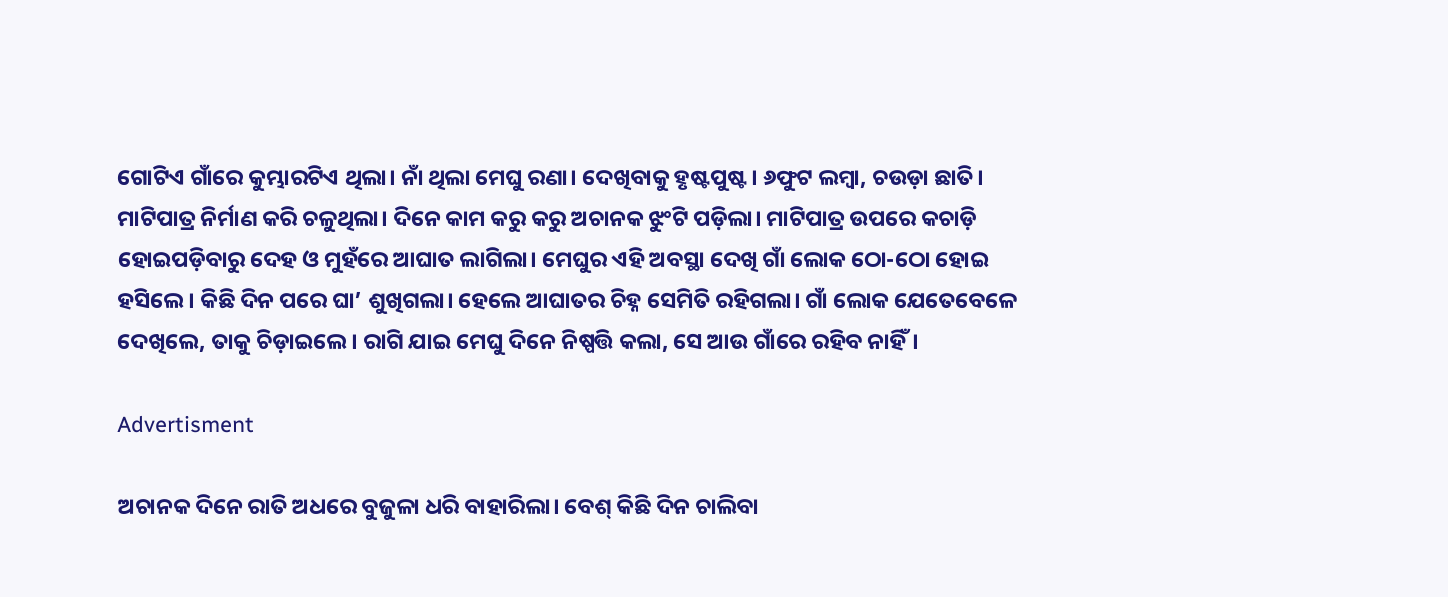ଗୋଟିଏ ଗାଁରେ କୁମ୍ଭାରଟିଏ ଥିଲା। ନାଁ ଥିଲା ମେଘୁ ରଣା। ଦେଖିବାକୁ ହୃଷ୍ଟପୁଷ୍ଟ। ୬ଫୁଟ ଲମ୍ବା, ଚଉଡ଼ା ଛାତି। ମାଟିପାତ୍ର ନିର୍ମାଣ କରି ଚଳୁଥିଲା। ଦିନେ କାମ କରୁ କରୁ ଅଚାନକ ଝୁଂଟି ପଡ଼ିଲା। ମାଟିପାତ୍ର ଉପରେ କଚାଡ଼ି ହୋଇପଡ଼ିବାରୁ ଦେହ ଓ ମୁହଁରେ ଆଘାତ ଲାଗିଲା। ମେଘୁର ଏହି ଅବସ୍ଥା ଦେଖି ଗାଁ ଲୋକ ଠୋ-ଠୋ ହୋଇ ହସିଲେ। କିଛି ଦିନ ପରେ ଘା’ ଶୁଖିଗଲା। ହେଲେ ଆଘାତର ଚିହ୍ନ ସେମିତି ରହିଗଲା। ଗାଁ ଲୋକ ଯେତେବେଳେ ଦେଖିଲେ, ତାକୁ ଚିଡ଼ାଇଲେ। ରାଗି ଯାଇ ମେଘୁ ଦିନେ ନିଷ୍ପତ୍ତି କଲା, ସେ ଆଉ ଗାଁରେ ରହିବ ନାହିଁ।

Advertisment

ଅଚାନକ ଦିନେ ରାତି ଅଧରେ ବୁଜୁଳା ଧରି ବାହାରିଲା। ବେଶ୍‌ କିଛି ଦିନ ଚାଲିବା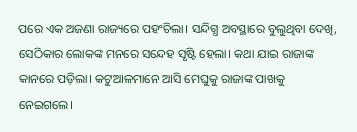ପରେ ଏକ ଅଜଣା ରାଜ୍ୟରେ ପହଂଚିଲା। ସନ୍ଦିଗ୍ଧ ଅବସ୍ଥାରେ ବୁଲୁଥିବା ଦେଖି, ସେଠିକାର ଲୋକଙ୍କ ମନରେ ସନ୍ଦେହ ସୃଷ୍ଟି ହେଲା। କଥା ଯାଇ ରାଜାଙ୍କ କାନରେ ପଡ଼ିଲା। କଟୁଆଳମାନେ ଆସି ମେଘୁକୁ ରାଜାଙ୍କ ପାଖକୁ ନେଇଗଲେ।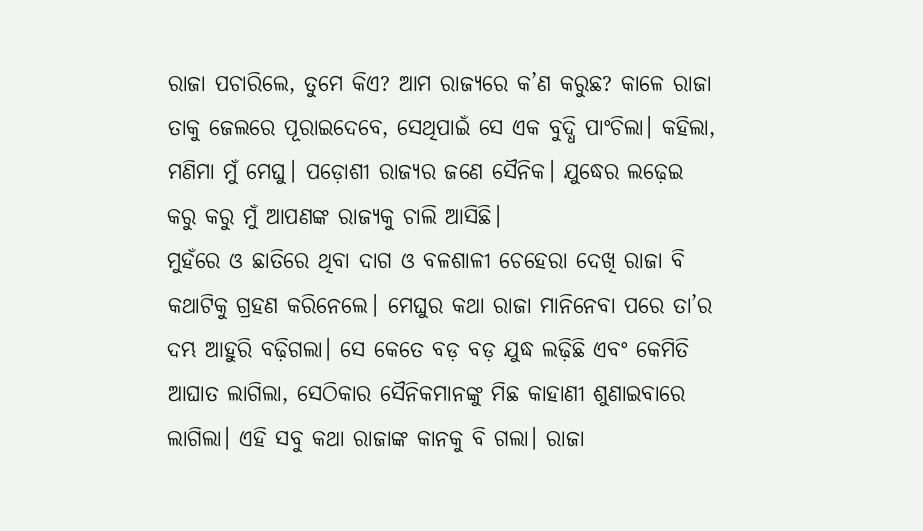ରାଜା ପଚାରିଲେ, ତୁମେ କିଏ? ଆମ ରାଜ୍ୟରେ କ’ଣ କରୁଛ? କାଳେ ରାଜା ତାକୁ ଜେଲରେ ପୂରାଇଦେବେ, ସେଥିପାଇଁ ସେ ଏକ ବୁଦ୍ଧି ପାଂଚିଲା। କହିଲା, ମଣିମା ମୁଁ ମେଘୁ। ପଡ଼ୋଶୀ ରାଜ୍ୟର ଜଣେ ସୈନିକ। ଯୁଦ୍ଧ‌େର ଲଢ଼େଇ କରୁ କରୁ ମୁଁ ଆପଣଙ୍କ ରାଜ୍ୟକୁ ଚାଲି ଆସିଛି।
ମୁହଁରେ ଓ ଛାତିରେ ଥିବା ଦାଗ ଓ ବଳଶାଳୀ ଚେହେରା ଦେଖି ରାଜା ବି କଥାଟିକୁ ଗ୍ରହଣ କରିନେଲେ। ମେଘୁର କଥା ରାଜା ମାନିନେବା ପରେ ତା’ର ଦମ୍ଭ ଆହୁରି ବଢ଼ିଗଲା। ସେ କେତେ ବଡ଼ ବଡ଼ ଯୁଦ୍ଧ ଲଢ଼ିଛି ଏବଂ କେମିତି ଆଘାତ ଲାଗିଲା, ସେଠିକାର ସୈନିକମାନଙ୍କୁ ମିଛ କାହାଣୀ ଶୁଣାଇବାରେ ଲାଗିଲା। ଏହି ସବୁ କଥା ରାଜାଙ୍କ କାନକୁ ବି ଗଲା। ରାଜା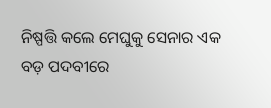ନିଷ୍ପତ୍ତି କଲେ ମେଘୁକୁ ସେନାର ଏକ ବଡ଼ ପଦବୀରେ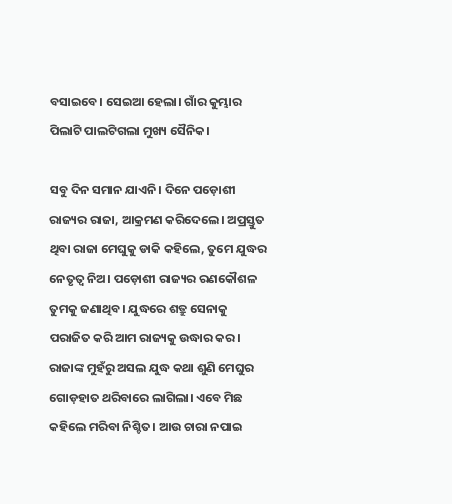ବସାଇବେ। ସେଇଆ ହେଲା। ଗାଁର କୁମ୍ଭାର ପିଲାଟି ପାଲଟିଗଲା ମୁଖ୍ୟ ସୈନିକ।

ସବୁ ଦିନ ସମାନ ଯାଏନି। ଦିନେ ପଡ଼ୋଶୀ ରାଜ୍ୟର ରାଜା, ଆକ୍ରମଣ କରିଦେଲେ। ଅପ୍ରସ୍ତୁତ ଥିବା ରାଜା ମେଘୁକୁ ଡାକି କହିଲେ, ତୁମେ ଯୁଦ୍ଧର ନେତୃତ୍ୱ ନିଅ। ପଡ଼ୋଶୀ ରାଜ୍ୟର ରଣକୌଶଳ ତୁମକୁ ଜଣାଥିବ। ଯୁଦ୍ଧରେ ଶତ୍ରୁ ସେନାକୁ ପରାଜିତ କରି ଆମ ରାଜ୍ୟକୁ ଉଦ୍ଧାର କର। ରାଜାଙ୍କ ମୁହଁରୁ ଅସଲ ଯୁଦ୍ଧ କଥା ଶୁଣି ମେଘୁର ଗୋଡ଼ହାତ ଥରିବାରେ ଲାଗିଲା। ଏବେ ମିଛ କହିଲେ ମରିବା ନିଶ୍ଚିତ। ଆଉ ଚାରା ନପାଇ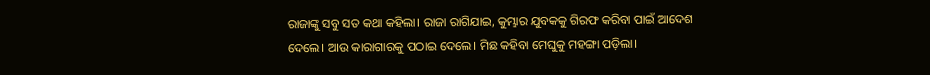ରାଜାଙ୍କୁ ସବୁ ସତ କଥା କହିଲା। ରାଜା ରାଗିଯାଇ, କୁମ୍ଭାର ଯୁବକକୁ ଗିରଫ କରିବା ପାଇଁ ଆଦେଶ ଦେଲେ। ଆଉ କାରାଗାରକୁ ପଠାଇ ଦେଲେ। ମିଛ କହିବା ମେଘୁକୁ ମହଙ୍ଗା ପଡ଼ିଲା।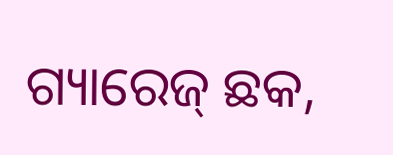ଗ୍ୟାରେଜ୍‌ ଛକ,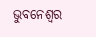ଭୁବନେଶ୍ବର